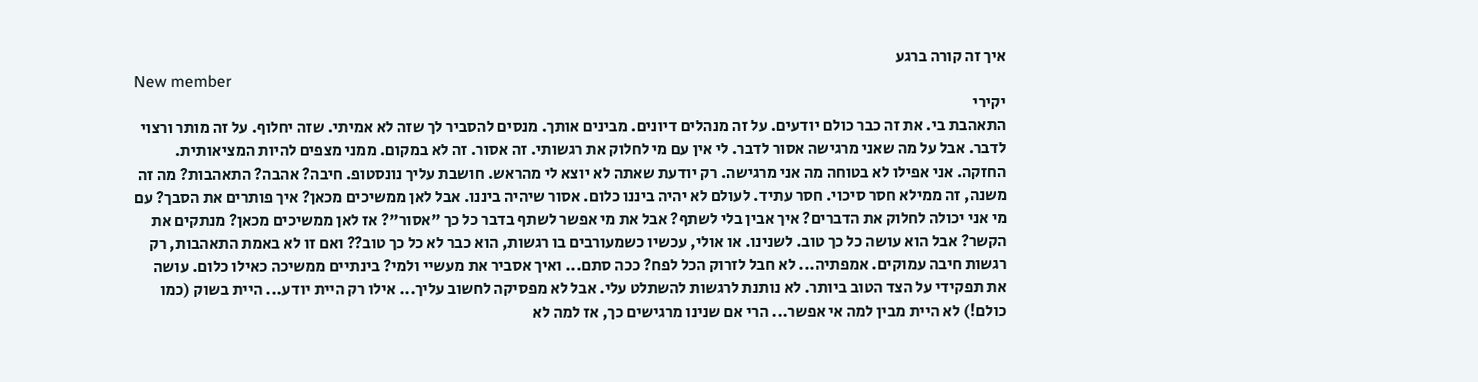איך זה קורה ברגע
New member
יקירי
התאהבת בי. את זה כבר כולם יודעים. על זה מנהלים דיונים. מבינים אותך. מנסים להסביר לך שזה לא אמיתי. שזה יחלוף. על זה מותר ורצוי לדבר. אבל על מה שאני מרגישה אסור לדבר. לי אין עם מי לחלוק את רגשותי. זה אסור. זה לא במקום. ממני מצפים להיות המציאותית. החזקה. אני אפילו לא בטוחה מה אני מרגישה. רק יודעת שאתה לא יוצא לי מהראש. חושבת עליך נונסטופ. חיבה? אהבה? התאהבות? מה זה משנה, זה ממילא חסר סיכוי. חסר עתיד. לעולם לא יהיה ביננו כלום. אסור שיהיה ביננו. אבל לאן ממשיכים מכאן? איך פותרים את הסבך? עם מי אני יכולה לחלוק את הדברים? איך אבין בלי לשתף? אבל את מי אפשר לשתף בדבר כל כך "אסור"? אז לאן ממשיכים מכאן? מנתקים את הקשר? אבל הוא עושה כל כך טוב. לשנינו. או אולי, עכשיו כשמעורבים בו רגשות, הוא כבר לא כל כך טוב?? ואם זו לא באמת התאהבות, רק רגשות חיבה עמוקים. אמפתיה... לא חבל לזרוק הכל לפח? ככה סתם... ואיך אסביר את מעשיי ולמי? בינתיים ממשיכה כאילו כלום. עושה את תפקידי על הצד הטוב ביותר. לא נותנת לרגשות להשתלט עלי. אבל לא מפסיקה לחשוב עליך... אילו רק היית יודע... היית בשוק (כמו כולם!) לא היית מבין למה אי אפשר... הרי אם שנינו מרגישים כך, אז למה לא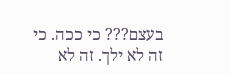בעצם??? כי ככה. כי זה לא ילך. זה לא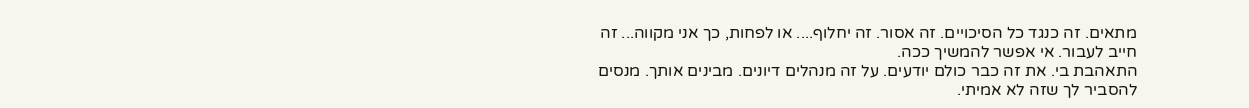מתאים. זה כנגד כל הסיכויים. זה אסור. זה יחלוף.... או לפחות, כך אני מקווה... זה חייב לעבור. אי אפשר להמשיך ככה.
התאהבת בי. את זה כבר כולם יודעים. על זה מנהלים דיונים. מבינים אותך. מנסים להסביר לך שזה לא אמיתי.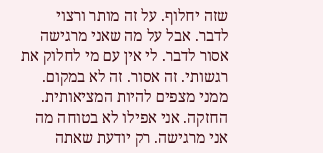שזה יחלוף. על זה מותר ורצוי לדבר. אבל על מה שאני מרגישה אסור לדבר. לי אין עם מי לחלוק את רגשותי. זה אסור. זה לא במקום. ממני מצפים להיות המציאותית. החזקה. אני אפילו לא בטוחה מה אני מרגישה. רק יודעת שאתה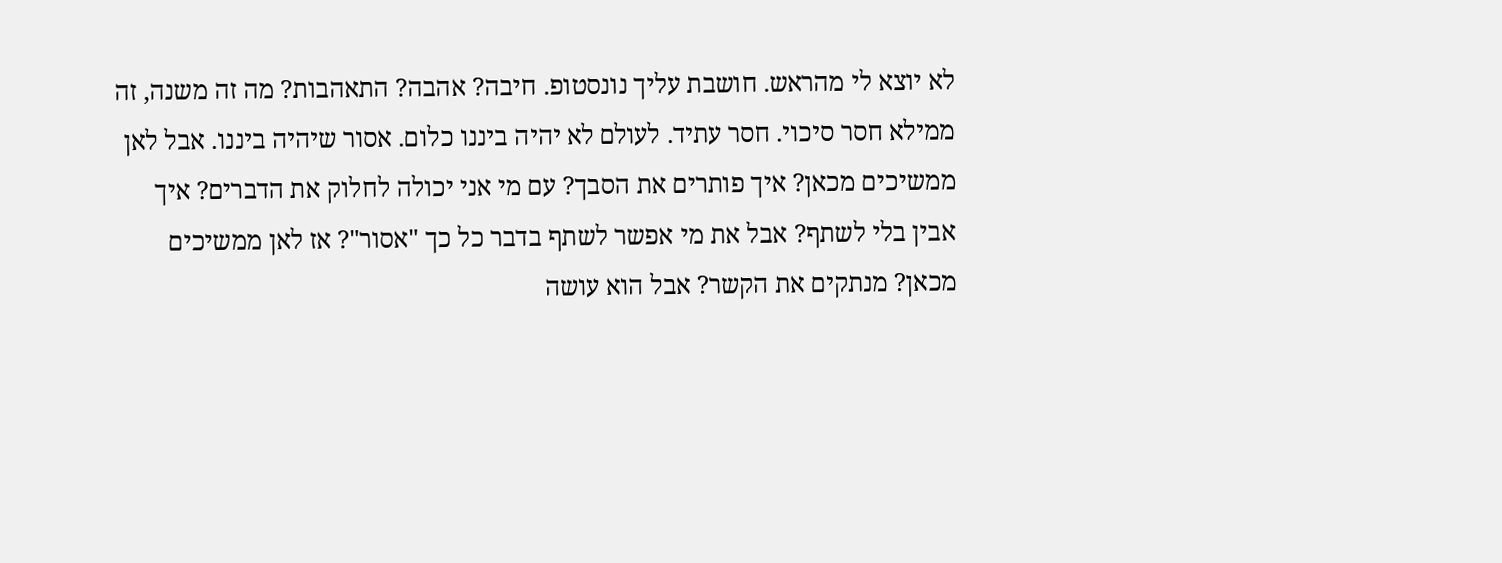לא יוצא לי מהראש. חושבת עליך נונסטופ. חיבה? אהבה? התאהבות? מה זה משנה, זה ממילא חסר סיכוי. חסר עתיד. לעולם לא יהיה ביננו כלום. אסור שיהיה ביננו. אבל לאן ממשיכים מכאן? איך פותרים את הסבך? עם מי אני יכולה לחלוק את הדברים? איך אבין בלי לשתף? אבל את מי אפשר לשתף בדבר כל כך "אסור"? אז לאן ממשיכים מכאן? מנתקים את הקשר? אבל הוא עושה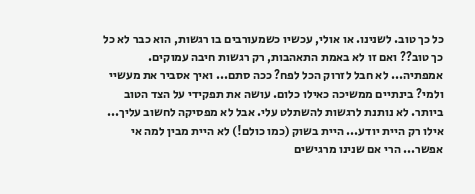כל כך טוב. לשנינו. או אולי, עכשיו כשמעורבים בו רגשות, הוא כבר לא כל כך טוב?? ואם זו לא באמת התאהבות, רק רגשות חיבה עמוקים. אמפתיה... לא חבל לזרוק הכל לפח? ככה סתם... ואיך אסביר את מעשיי ולמי? בינתיים ממשיכה כאילו כלום. עושה את תפקידי על הצד הטוב ביותר. לא נותנת לרגשות להשתלט עלי. אבל לא מפסיקה לחשוב עליך... אילו רק היית יודע... היית בשוק (כמו כולם!) לא היית מבין למה אי אפשר... הרי אם שנינו מרגישים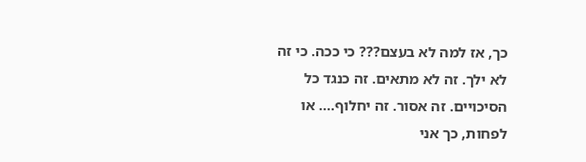כך, אז למה לא בעצם??? כי ככה. כי זה לא ילך. זה לא מתאים. זה כנגד כל הסיכויים. זה אסור. זה יחלוף.... או לפחות, כך אני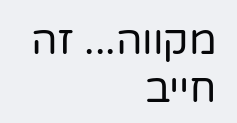מקווה... זה חייב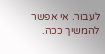לעבור. אי אפשר להמשיך ככה.